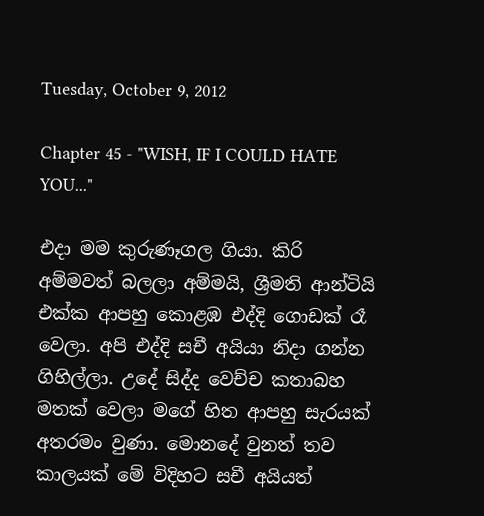Tuesday, October 9, 2012

Chapter 45 - "WISH, IF I COULD HATE YOU..."

එදා මම කුරුණෑගල ගියා. කිරි අම්මවත් බලලා අම්මයි, ශ්‍රීමති ආන්ටියි එක්ක ආපහු කොළඹ එද්දි ගොඩක් රෑ වෙලා. අපි එද්දි සචී අයියා නිදා ගන්න ගිහිල්ලා. උදේ සිද්ද වෙච්ච කතාබහ මතක් වෙලා මගේ හිත ආපහු සැරයක් අතරමං වුණා. මොනදේ වුනත් තව කාලයක් මේ විදිහට සචී අයියත්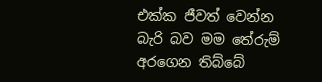එක්ක ජීවත් වෙන්න බැරි බව මම තේරුම් අරගෙන තිබ්බේ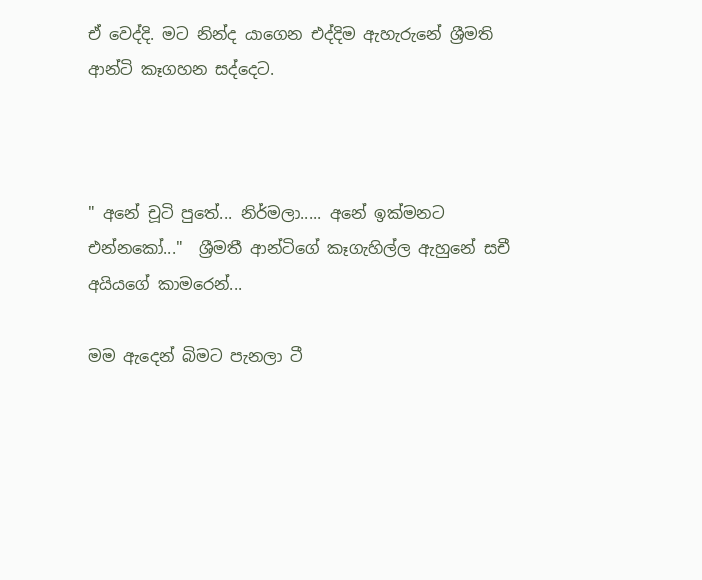ඒ වෙද්දි. මට නින්ද යාගෙන එද්දිම ඇහැරුනේ ශ්‍රීමති ආන්ටි කෑගහන සද්දෙට.



" අනේ චූටි පුතේ... නිර්මලා..... අනේ ඉක්මනට එන්නකෝ..."  ශ්‍රීමතී ආන්ටිගේ කෑගැහිල්ල ඇහුනේ සචී අයියගේ කාමරෙන්...

මම ඇදෙන් බිමට පැනලා ටී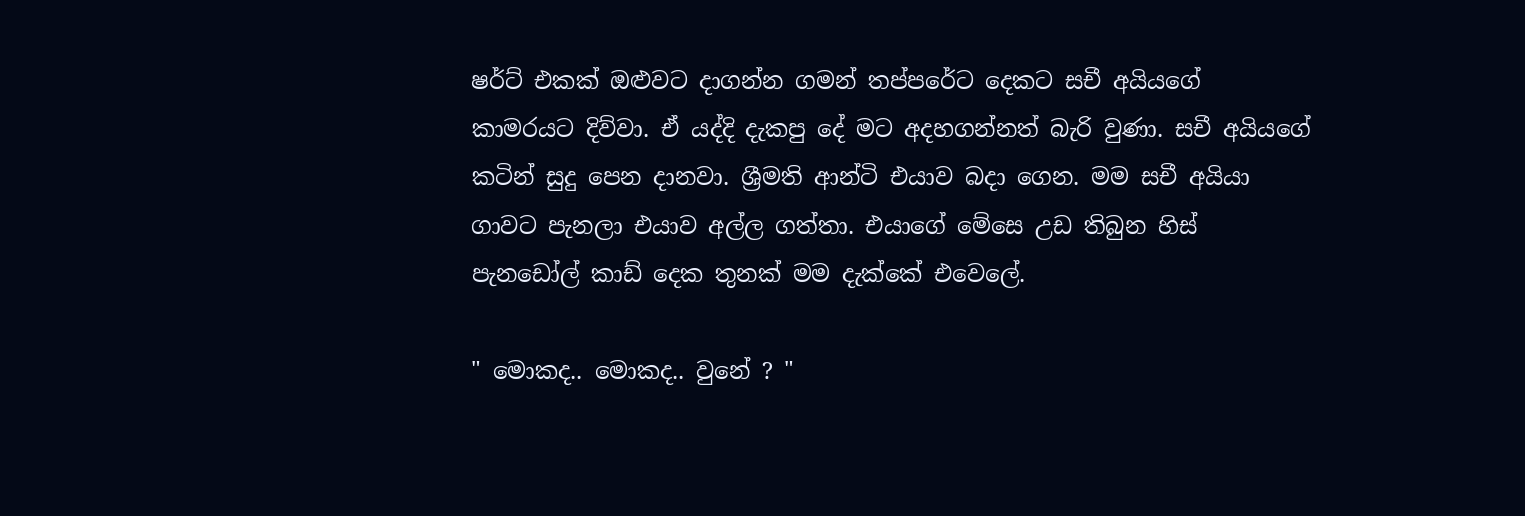ෂර්ට් එකක් ඔළුවට දාගන්න ගමන් තප්පරේට දෙකට සචී අයියගේ කාමරයට දිව්වා. ඒ යද්දි දැකපු දේ මට අදහගන්නත් බැරි වුණා. සචී අයියගේ කටින් සුදු පෙන දානවා. ශ්‍රීමති ආන්ටි එයාව බදා ගෙන. මම සචී අයියා ගාවට පැනලා එයාව අල්ල ගත්තා. එයාගේ මේසෙ උඩ තිබුන හිස් පැනඩෝල් කාඩ් දෙක තුනක් මම දැක්කේ එවෙලේ.

" මොකද.. මොකද.. වුනේ ? "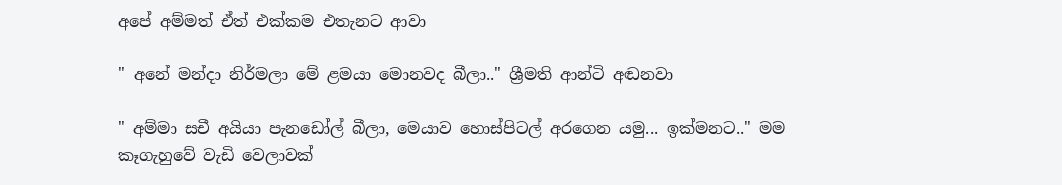අපේ අම්මත් ඒත් එක්කම එතැනට ආවා

" අනේ මන්දා නිර්මලා මේ ළමයා මොනවද බීලා.." ශ්‍රීමති ආන්ටි අඬනවා

" අම්මා සචී අයියා පැනඩෝල් බීලා, මෙයාව හොස්පිටල් අරගෙන යමු... ඉක්මනට.." මම කෑගැහුවේ වැඩි වෙලාවක්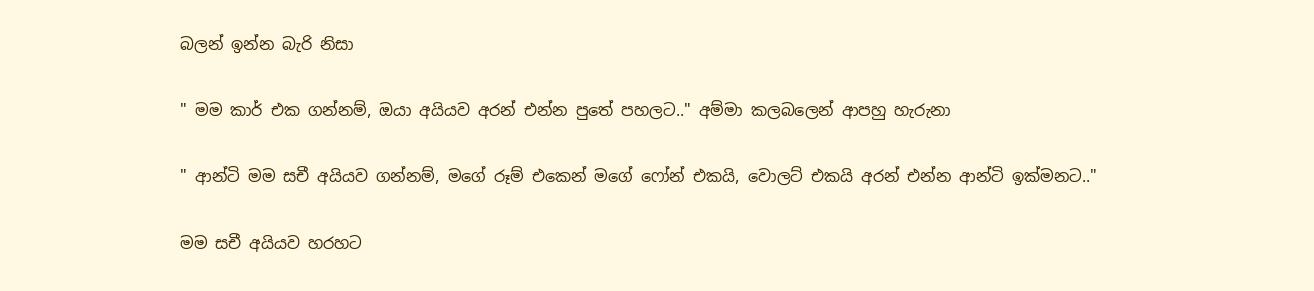බලන් ඉන්න බැරි නිසා

" මම කාර් එක ගන්නම්, ඔයා අයියව අරන් එන්න පුතේ පහලට.." අම්මා කලබලෙන් ආපහු හැරුනා

" ආන්ටි මම සචී අයියව ගන්නම්, මගේ රූම් එකෙන් මගේ ෆෝන් එකයි, වොලට් එකයි අරන් එන්න ආන්ටි ඉක්මනට.."

මම සචී අයියව හරහට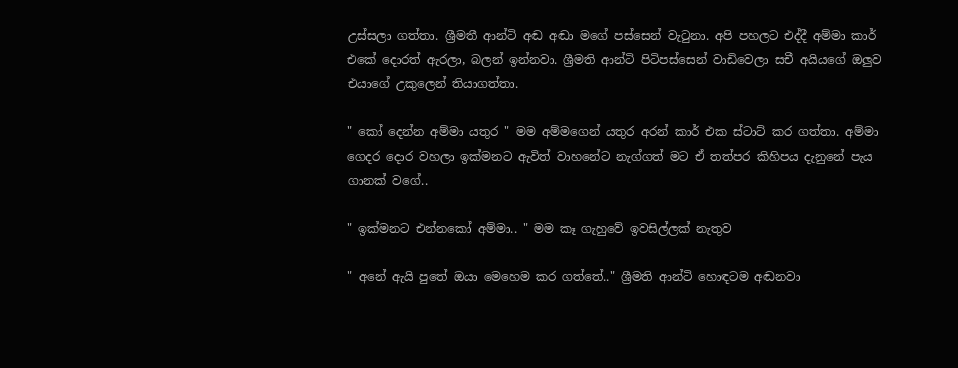උස්සලා ගත්තා. ශ්‍රීමතී ආන්ටි අඬ අඬා මගේ පස්සෙන් වැටුනා. අපි පහලට එද්දී අම්මා කාර් එකේ දොරත් ඇරලා, බලන් ඉන්නවා. ශ්‍රීමති ආන්ටි පිටිපස්සෙන් වාඩිවෙලා සචී අයියගේ ඔලුව එයාගේ උකුලෙන් තියාගත්තා.

" කෝ දෙන්න අම්මා යතුර " මම අම්මගෙන් යතුර අරන් කාර් එක ස්ටාට් කර ගත්තා. අම්මා ගෙදර දොර වහලා ඉක්මනට ඇවිත් වාහනේට නැග්ගත් මට ඒ තත්පර කිහිපය දැනුනේ පැය ගානක් වගේ..

" ඉක්මනට එන්නකෝ අම්මා.. " මම කෑ ගැහුවේ ඉවසිල්ලක් නැතුව

" අනේ ඇයි පුතේ ඔයා මෙහෙම කර ගත්තේ.." ශ්‍රීමති ආන්ටි හොඳටම අඬනවා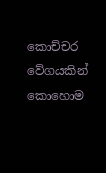කොච්චර වේගයකින් කොහොම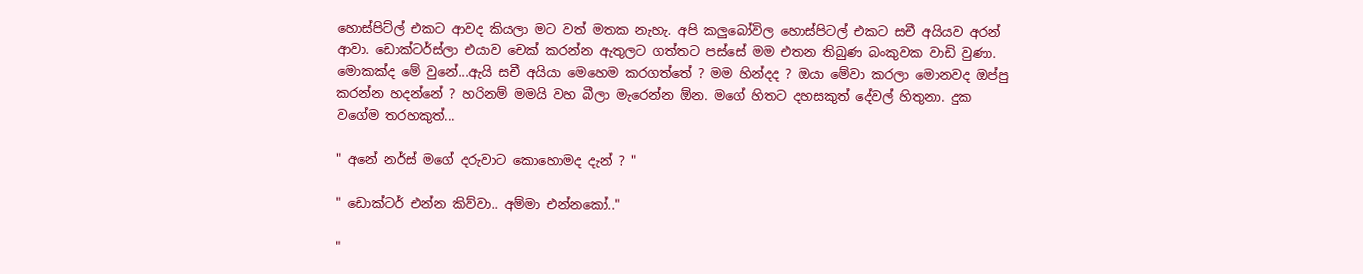හොස්පිට්ල් එකට ආවද කියලා මට වත් මතක නැහැ. අපි කලුබෝවිල හොස්පිටල් එකට සචී අයියව අරන් ආවා. ඩොක්ටර්ස්ලා එයාව චෙක් කරන්න ඇතුලට ගත්තට පස්සේ මම එතන තිබුණ බංකුවක වාඩි වුණා. මොකක්ද මේ වුනේ...ඇයි සචී අයියා මෙහෙම කරගත්තේ ? මම හින්දද ? ඔයා මේවා කරලා මොනවද ඔප්පු කරන්න හදන්නේ ? හරිනම් මමයි වහ බීලා මැරෙන්න ඕන. මගේ හිතට දහසකුත් දේවල් හිතුනා. දුක වගේම තරහකුත්...

" අනේ නර්ස් මගේ දරුවාට කොහොමද දැන් ? "

" ඩොක්ටර් එන්න කිව්වා.. අම්මා එන්නකෝ.."

"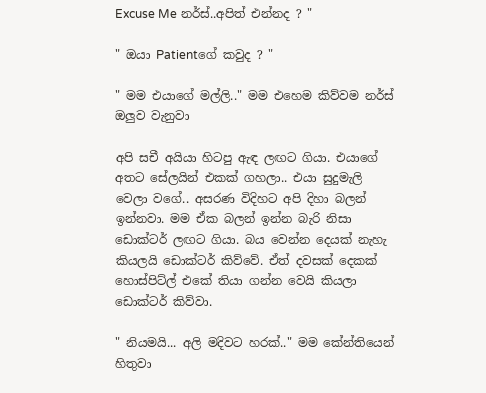Excuse Me නර්ස්..අපිත් එන්නද ? "

" ඔයා Patientගේ කවුද ? "

" මම එයාගේ මල්ලි.." මම එහෙම කිව්වම නර්ස් ඔලුව වැනුවා

අපි සචී අයියා හිටපු ඇඳ ලඟට ගියා. එයාගේ අතට සේලයින් එකක් ගහලා.. එයා සුදුමැලි වෙලා වගේ.. අසරණ විදිහට අපි දිහා බලන් ඉන්නවා. මම ඒක බලන් ඉන්න බැරි නිසා ඩොක්ටර් ලඟට ගියා. බය වෙන්න දෙයක් නැහැ කියලයි ඩොක්ටර් කිව්වේ. ඒත් දවසක් දෙකක් හොස්පිට්ල් එකේ තියා ගන්න වෙයි කියලා ඩොක්ටර් කිව්වා.

" නියමයි... අලි මදිවට හරක්.." මම කේන්තියෙන් හිතුවා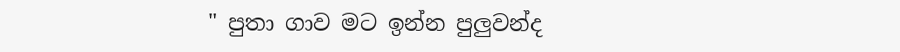" පුතා ගාව මට ඉන්න පුලුවන්ද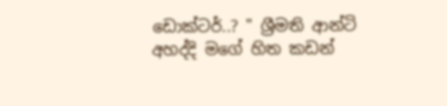ඩොක්ටර්..? " ශ්‍රීමති ආන්ටි අහද්දි මගේ හිත කඩන්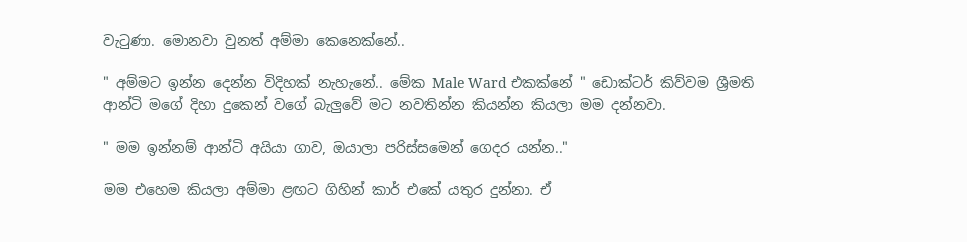වැටුණා. මොනවා වුනත් අම්මා කෙනෙක්නේ..

" අම්මට ඉන්න දෙන්න විදිහක් නැහැනේ.. මේක Male Ward එකක්නේ " ඩොක්ටර් කිව්වම ශ්‍රීමති ආන්ටි මගේ දිහා දුකෙන් වගේ බැලුවේ මට නවතින්න කියන්න කියලා මම දන්නවා.

" මම ඉන්නම් ආන්ටි අයියා ගාව, ඔයාලා පරිස්සමෙන් ගෙදර යන්න.."

මම එහෙම කියලා අම්මා ළඟට ගිහින් කාර් එකේ යතුර දුන්නා. ඒ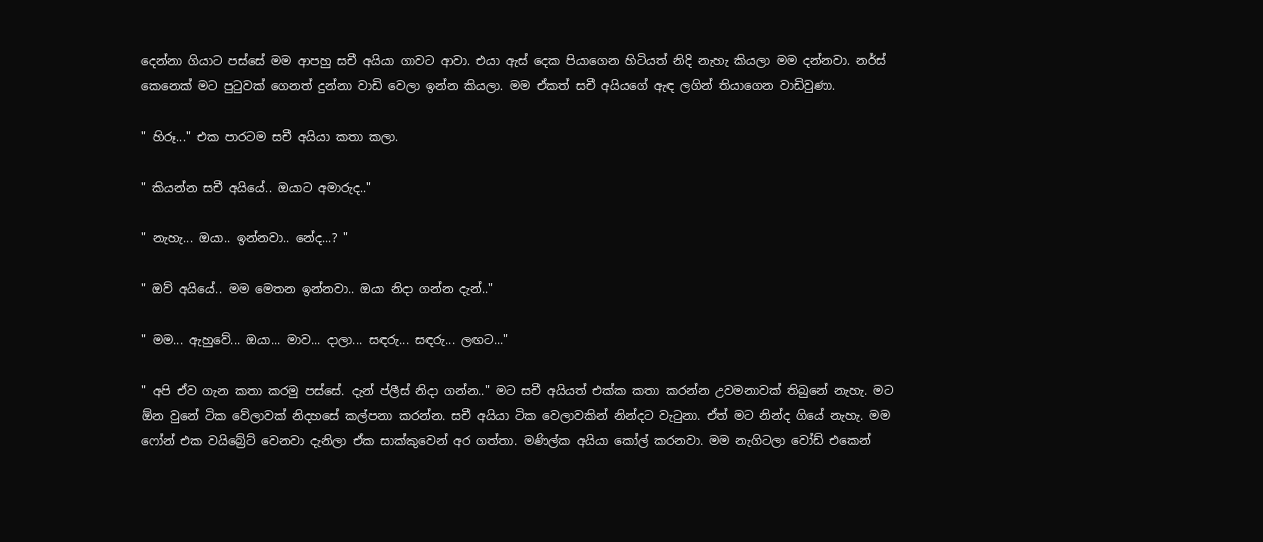දෙන්නා ගියාට පස්සේ මම ආපහු සචී අයියා ගාවට ආවා. එයා ඇස් දෙක පියාගෙන හිටියත් නිදි නැහැ කියලා මම දන්නවා. නර්ස් කෙනෙක් මට පුටුවක් ගෙනත් දුන්නා වාඩි වෙලා ඉන්න කියලා. මම ඒකත් සචී අයියගේ ඇඳ ලගින් තියාගෙන වාඩිවුණා.

" හිරූ..." එක පාරටම සචී අයියා කතා කලා.

" කියන්න සචී අයියේ.. ඔයාට අමාරුද.."

" නැහැ... ඔයා.. ඉන්නවා.. නේද...? "

" ඔව් අයියේ.. මම මෙතන ඉන්නවා.. ඔයා නිදා ගන්න දැන්.."

" මම... ඇහුවේ... ඔයා... මාව... දාලා... සඳරු... සඳරු... ලඟට..."

" අපි ඒව ගැන කතා කරමු පස්සේ. දැන් ප්ලීස් නිදා ගන්න.." මට සචී අයියත් එක්ක කතා කරන්න උවමනාවක් තිබුනේ නැහැ. මට ඕන වුනේ ටික වේලාවක් නිදහසේ කල්පනා කරන්න. සචී අයියා ටික වෙලාවකින් නින්දට වැටුනා. ඒත් මට නින්ද ගියේ නැහැ. මම ෆෝන් එක වයිබ්‍රේට් වෙනවා දැනිලා ඒක සාක්කුවෙන් අර ගත්තා. මණිල්ක අයියා කෝල් කරනවා. මම නැගිටලා වෝඩ් එකෙන්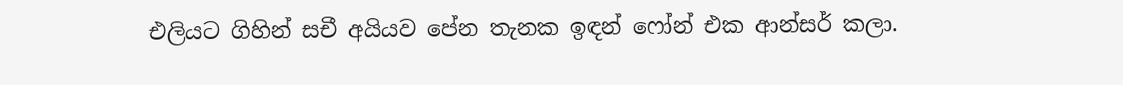එලියට ගිහින් සචී අයියව පේන තැනක ඉඳන් ෆෝන් එක ආන්සර් කලා.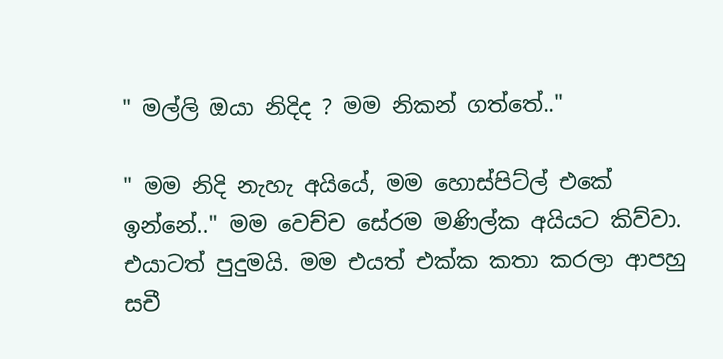" මල්ලි ඔයා නිදිද ? මම නිකන් ගත්තේ.."

" මම නිදි නැහැ අයියේ, මම හොස්පිට්ල් එකේ ඉන්නේ.." මම වෙච්ච සේරම මණිල්ක අයියට කිව්වා. එයාටත් පුදුමයි. මම එයත් එක්ක කතා කරලා ආපහු සචී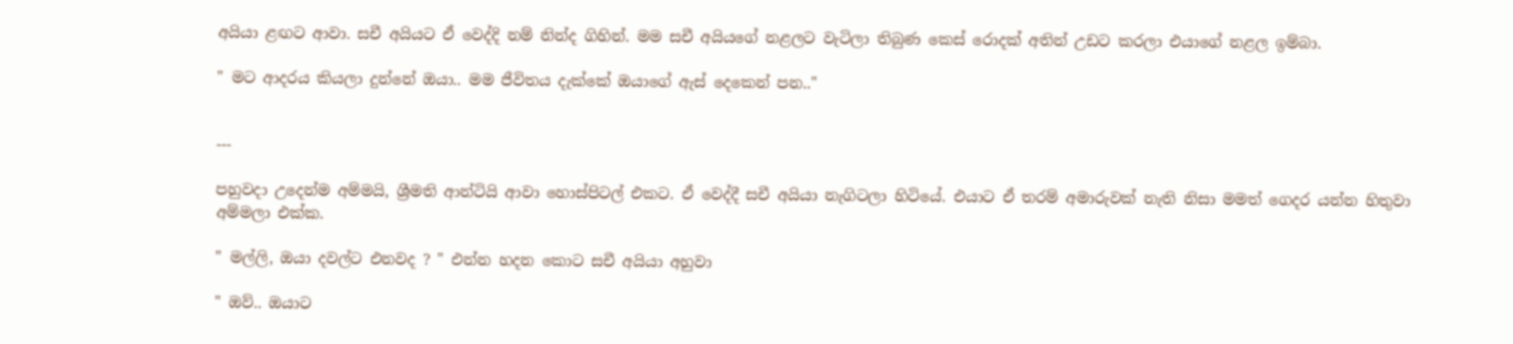අයියා ළඟට ආවා. සචී අයියට ඒ වෙද්දි නම් නින්ද ගිහින්. මම සචී අයියගේ නළලට වැටිලා තිබුණ කෙස් රොදක් අතින් උඩට කරලා එයාගේ නළල ඉම්බා.

" මට ආදරය කියලා දුන්නේ ඔයා.. මම ජීවිතය දැක්කේ ඔයාගේ ඇස් දෙකෙන් පන.."


---

පහුවදා උදෙන්ම අම්මයි, ශ්‍රීමති ආන්ටියි ආවා හොස්පිටල් එකට. ඒ වෙද්දී සචී අයියා නැගිටලා හිටියේ. එයාට ඒ තරම් අමාරුවක් නැති නිසා මමත් ගෙදර යන්න හිතුවා අම්මලා එක්ක.

" මල්ලි, ඔයා දවල්ට එනවද ? " එන්න හදන කොට සචී අයියා අහුවා

" ඔව්.. ඔයාට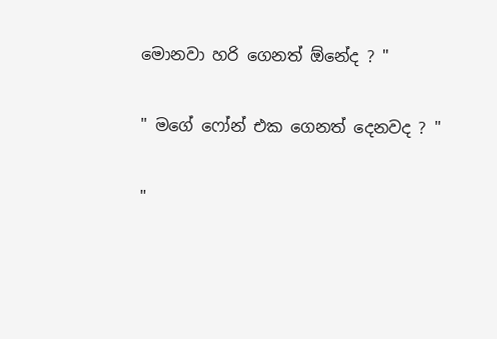මොනවා හරි ගෙනත් ඕනේද ? "

" මගේ ෆෝන් එක ගෙනත් දෙනවද ? "

"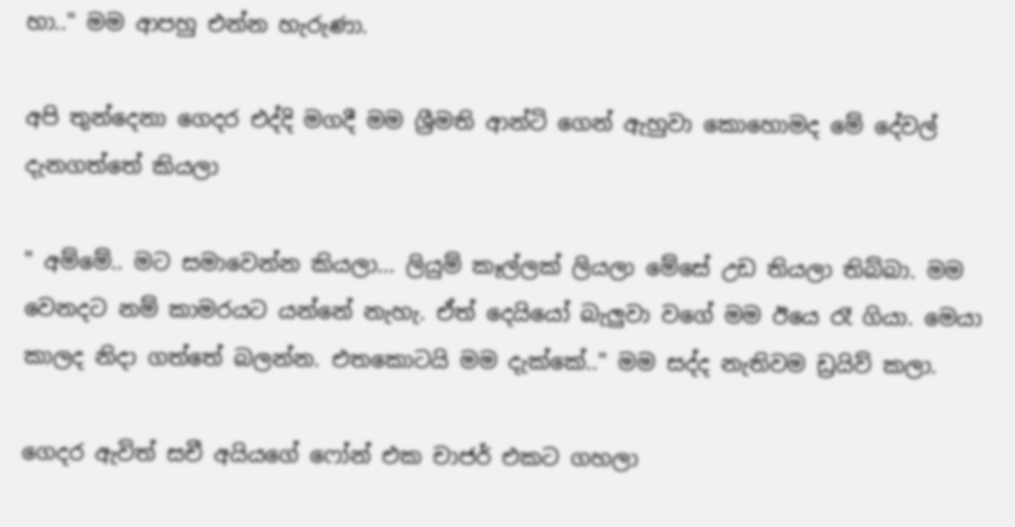හා.." මම ආපහු එන්න හැරුණා.

අපි තුන්දෙනා ගෙදර එද්දි මගදී මම ශ්‍රීමති ආන්ටි ගෙන් ඇහුවා කොහොමද මේ දේවල් දැනගත්තේ කියලා

" අම්මේ.. මට සමාවෙන්න කියලා... ලියුම් කෑල්ලක් ලියලා මේසේ උඩ තියලා තිබ්බා. මම වෙනදට නම් කාමරයට යන්නේ නැහැ. ඒත් දෙයියෝ බැලුවා වගේ මම ඊයෙ රෑ ගියා. මෙයා කාලද නිදා ගත්තේ බලන්න. එතකොටයි මම දැක්කේ.." මම සද්ද නැතිවම ඩ්‍රයිව් කලා.

ගෙදර ඇවිත් සචී අයියගේ ෆෝන් එක චාජර් එකට ගහලා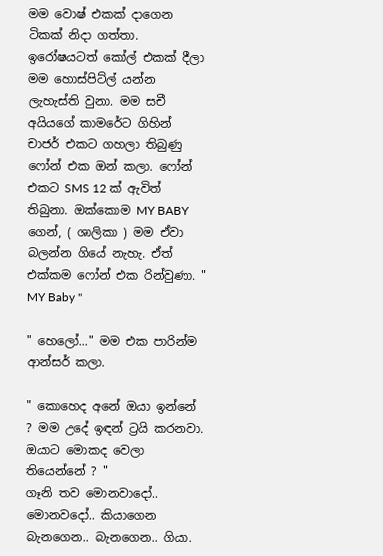මම වොෂ් එකක් දාගෙන ටිකක් නිදා ගත්තා. ඉරෝෂයටත් කෝල් එකක් දීලා මම හොස්පිට්ල් යන්න ලැහැස්ති වුනා. මම සචී අයියගේ කාමරේට ගිහින් චාජර් එකට ගහලා තිබුණු ෆෝන් එක ඔන් කලා. ෆෝන් එකට SMS 12 ක් ඇවිත් තිබුනා. ඔක්කොම MY BABY ගෙන්, ( ශාලිකා ) මම ඒවා බලන්න ගියේ නැහැ. ඒත් එක්කම ෆෝන් එක රින්වුණා. " MY Baby "

" හෙලෝ..." මම එක පාරින්ම ආන්ස‍ර් කලා.

" කොහෙද අනේ ඔයා ඉන්නේ ? මම උදේ ඉඳන් ට්‍රයි කරනවා. ඔයාට මොකද වෙලා තියෙන්නේ ? "
ගෑනි තව මොනවාදෝ.. මොනවදෝ.. කියාගෙන බැනගෙන.. බැනගෙන.. ගියා.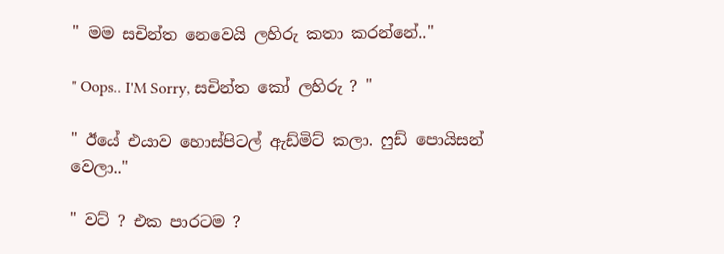" මම සචින්ත නෙවෙයි ලහිරු කතා කරන්නේ.."

" Oops.. I'M Sorry, සචින්ත කෝ ලහිරු ? "

" ඊයේ එයාව හොස්පිටල් ඇඩ්මිට් කලා. ෆුඩ් පොයිසන් වෙලා.."

" වට් ? එක පාරටම ?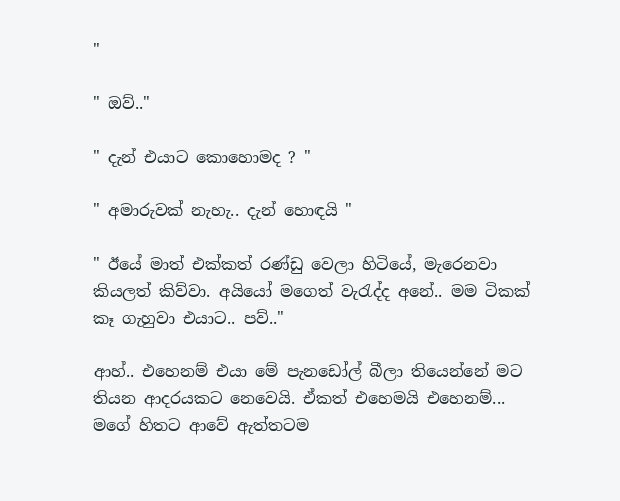"

" ඔව්.."

" දැන් එයාට කොහොමද ? "

" අමාරුවක් නැහැ.. දැන් හොඳයි "

" ඊයේ මාත් එක්කත් රණ්ඩු වෙලා හිටියේ, මැරෙනවා කියලත් කිව්වා. අයියෝ මගෙත් වැරැද්ද අනේ.. මම ටිකක් කෑ ගැහුවා එයාට.. පව්.."

ආහ්.. එහෙනම් එයා මේ පැනඩෝල් බීලා තියෙන්නේ මට තියන ආදරයකට නෙවෙයි. ඒකත් එහෙමයි එහෙනම්... මගේ හිතට ආවේ ඇත්තටම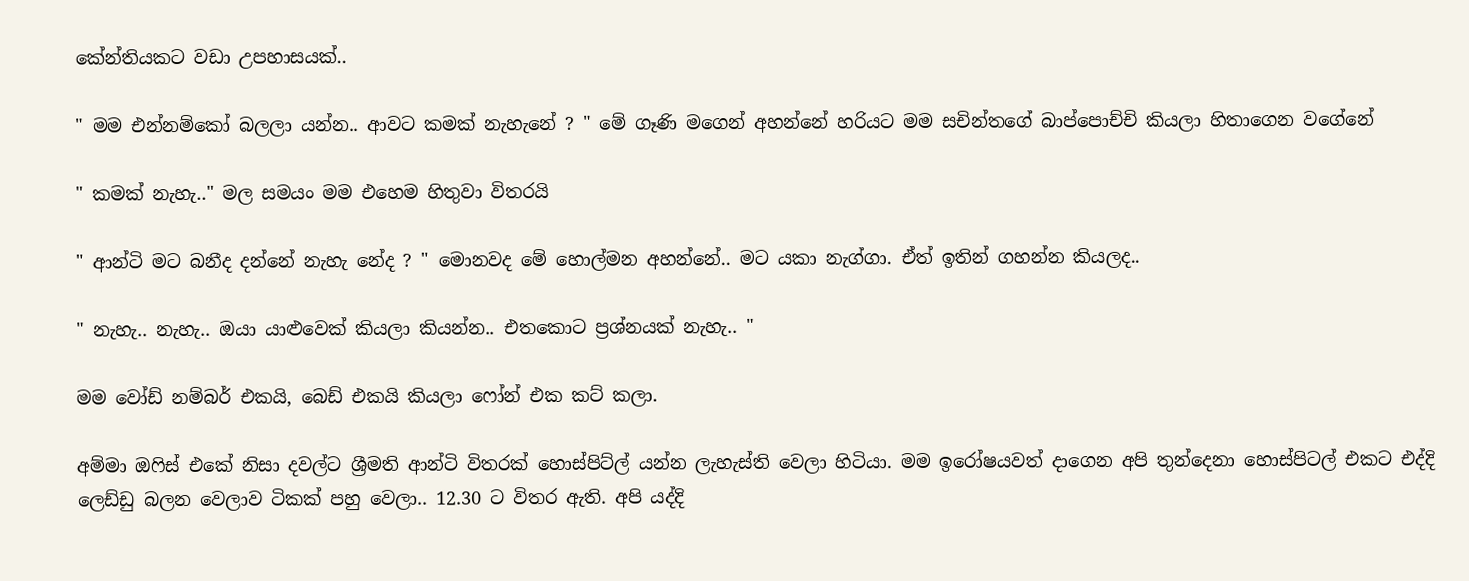කේන්තියකට වඩා උපහාසයක්..

" මම එන්නම්කෝ බලලා යන්න.. ආවට කමක් නැහැනේ ? " මේ ගෑණි මගෙන් අහන්නේ හරියට මම සචින්තගේ බාප්පොච්චි කියලා හිතාගෙන වගේනේ

" කමක් නැහැ.." මල සමයං මම එහෙම හිතුවා විතරයි

" ආන්ටි මට බනීද දන්නේ නැහැ නේද ? " මොනවද මේ හොල්මන අහන්නේ.. මට යකා නැග්ගා. ඒත් ඉතින් ගහන්න කියලද..

" නැහැ.. නැහැ.. ඔයා යාළුවෙක් කියලා කියන්න.. එතකොට ප්‍රශ්නයක් නැහැ.. "

මම වෝඩ් නම්බර් එකයි, බෙඩ් එකයි කියලා ෆෝන් එක කට් කලා.

අම්මා ඔෆිස් එකේ නිසා දවල්ට ශ්‍රීමති ආන්ටි විතරක් හොස්පිට්ල් යන්න ලැහැස්ති වෙලා හිටියා. මම ඉරෝෂයවත් දාගෙන අපි තුන්දෙනා හොස්පිටල් එකට එද්දි ලෙඩ්ඩු බලන වෙලාව ටිකක් පහු වෙලා.. 12.30 ට විතර ඇති. අපි යද්දි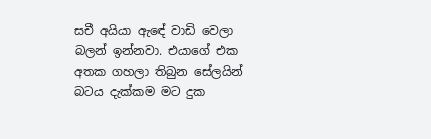සචී අයියා ඇඳේ වාඩි වෙලා බලන් ඉන්නවා. එයාගේ එක අතක ගහලා තිබුන සේලයින් බටය දැක්කම මට දුක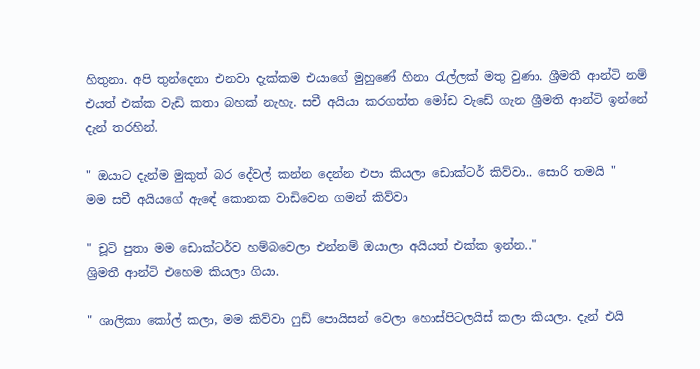හිතුනා. අපි තුන්දෙනා එනවා දැක්කම එයාගේ මුහුණේ හිනා රැල්ලක් මතු වුණා. ශ්‍රීමතී ආන්ටි නම් එයත් එක්ක වැඩි කතා බහක් නැහැ. සචී අයියා කරගත්ත මෝඩ වැඩේ ගැන ශ්‍රීමති ආන්ටි ඉන්නේ දැන් තරහින්.

" ඔයාට දැන්ම මුකුත් බර දේවල් කන්න දෙන්න එපා කියලා ඩොක්ටර් කිව්වා.. සොරි තමයි "
මම සචී අයියගේ ඇඳේ කොනක වාඩිවෙන ගමන් කිව්වා

" චූටි පුතා මම ඩොක්ටර්ව හම්බවෙලා එන්නම් ඔයාලා අයියත් එක්ක ඉන්න.."
ශ්‍රිමතී ආන්ටි එහෙම කියලා ගියා.

" ශාලිකා කෝල් කලා, මම කිව්වා ෆුඩ් පොයිසන් වෙලා හොස්පිටලයිස් කලා කියලා. දැන් එයි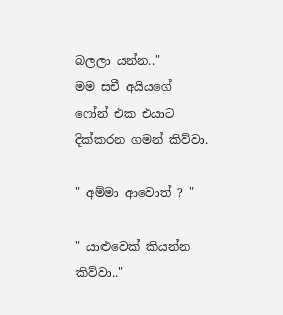බලලා යන්න.."
මම සචී අයියගේ ෆෝන් එක එයාට දික්කරන ගමන් කිව්වා.

" අම්මා ආවොත් ? "

" යාළුවෙක් කියන්න කිව්වා.."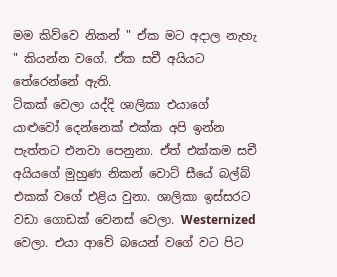මම කිව්වෙ නිකන් " ඒක මට අදාල නැහැ " කියන්න වගේ. ඒක සචී අයියට තේරෙන්නේ ඇති.
ටිකක් වෙලා යද්දි ශාලිකා එයාගේ යාළුවෝ දෙන්නෙක් එක්ක අපි ඉන්න පැත්තට එනවා පෙනුනා. ඒත් එක්කම සචී අයියගේ මුහුණ නිකන් වොට් සීයේ බල්බ් එකක් වගේ එළිය වුනා. ශාලිකා ඉස්සරට වඩා ගොඩක් වෙනස් වෙලා. Westernized වෙලා. එයා ආවේ බයෙන් වගේ වට පිට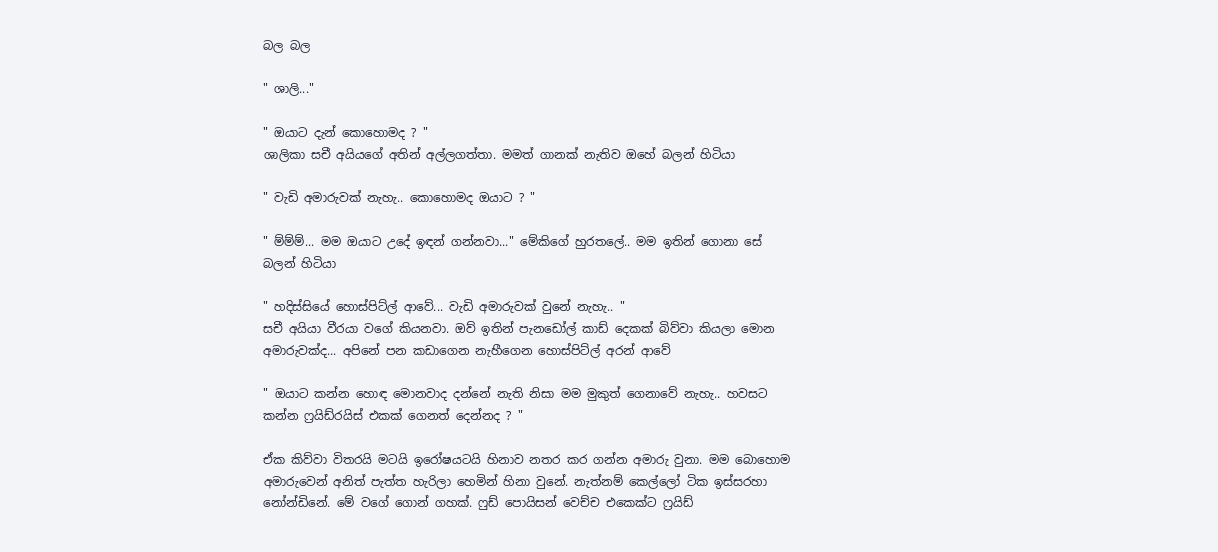බල බල

" ශාලි..."

" ඔයාට දැන් කොහොමද ? "
ශාලිකා සචී අයියගේ අතින් අල්ලගත්තා. මමත් ගානක් නැතිව ඔහේ බලන් හිටියා

" වැඩි අමාරුවක් නැහැ.. කොහොමද ඔයාට ? "

" ම්ම්ම්... මම ඔයාට උදේ ඉඳන් ගන්නවා..." මේකිගේ හුරතලේ.. මම ඉතින් ගොනා සේ බලන් හිටියා

" හදිස්සියේ හොස්පිට්ල් ආවේ... වැඩි අමාරුවක් වුනේ නැහැ.. "
සචී අයියා වීරයා වගේ කියනවා. ඔව් ඉතින් පැනඩෝල් කාඩ් දෙකක් බිව්වා කියලා මොන අමාරුවක්ද... අපිනේ පන කඩාගෙන නැහීගෙන හොස්පිට්ල් අරන් ආවේ

" ඔයාට කන්න හොඳ මොනවාද දන්නේ නැති නිසා මම මුකුත් ගෙනාවේ නැහැ.. හවසට කන්න ෆ්‍රයිඩ්රයිස් එකක් ගෙනත් දෙන්නද ? "

ඒක කිව්වා විතරයි මටයි ඉරෝෂයටයි හිනාව නතර කර ගන්න අමාරු වුනා. මම බොහොම අමාරුවෙන් අනිත් පැත්ත හැරිලා හෙමින් හිනා වුනේ. නැත්නම් කෙල්ලෝ ටික ඉස්සරහා නෝන්ඩිනේ. මේ වගේ ගොන් ගහක්. ෆුඩ් පොයිසන් වෙච්ච එකෙක්ට ෆ්‍රයිඩ්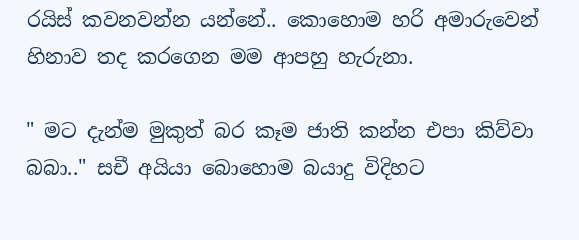රයිස් කවනවන්න යන්නේ.. කොහොම හරි අමාරුවෙන් හිනාව තද කරගෙන මම ආපහු හැරුනා.

" මට දැන්ම මුකුත් බර කෑම ජාති කන්න එපා කිව්වා බබා.." සචී අයියා බොහොම බයාදු විදිහට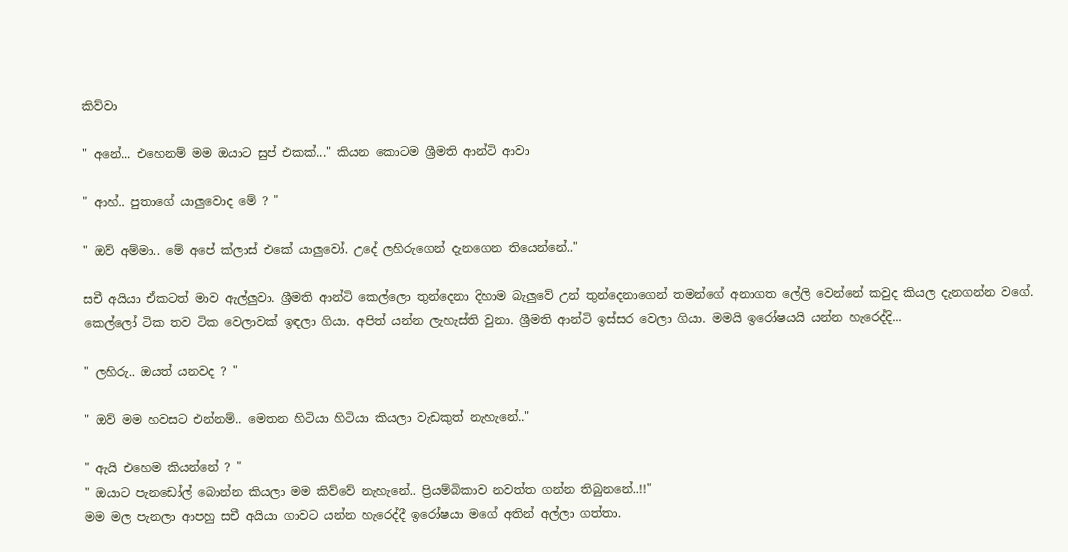කිව්වා

" අනේ... එහෙනම් මම ඔයාට සුප් එකක්..." කියන කොටම ශ්‍රීමති ආන්ටි ආවා

" ආහ්.. පුතාගේ යාලුවොද මේ ? "

" ඔව් අම්මා.. මේ අපේ ක්ලාස් එකේ යාලුවෝ. උදේ ලහිරුගෙන් දැනගෙන තියෙන්නේ.."

සචී අයියා ඒකටත් මාව ඇල්ලුවා. ශ්‍රීමති ආන්ටි කෙල්ලො තුන්දෙනා දිහාම බැලුවේ උන් තුන්දෙනාගෙන් තමන්ගේ අනාගත ලේලි වෙන්නේ කවුද කියල දැනගන්න වගේ. කෙල්ලෝ ටික තව ටික වෙලාවක් ඉඳලා ගියා. අපිත් යන්න ලැහැස්ති වුනා. ශ්‍රීමති ආන්ටි ඉස්සර වෙලා ගියා. මමයි ඉරෝෂයයි යන්න හැරෙද්දි...

" ලහිරු.. ඔයත් යනවද ? "

" ඔව් මම හවසට එන්නම්.. මෙතන හිටියා හිටියා කියලා වැඩකුත් නැහැනේ.."

" ඇයි එහෙම කියන්නේ ? "
" ඔයාට පැනඩෝල් බොන්න කියලා මම කිව්වේ නැහැනේ.. ප්‍රියම්බිකාව නවත්ත ගන්න තිබුනනේ..!!"
මම මල පැනලා ආපහු සචී අයියා ගාවට යන්න හැරෙද්දී ඉරෝෂයා මගේ අතින් අල්ලා ගත්තා.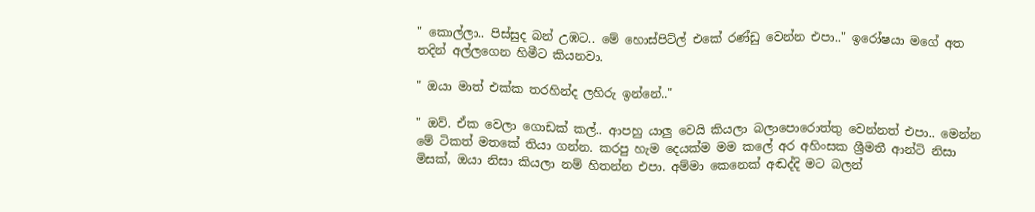" කොල්ලා.. පිස්සුද බන් උඹට.. මේ හොස්පිට්ල් එකේ රණ්ඩු වෙන්න එපා.." ඉරෝෂයා මගේ අත තදින් අල්ලගෙන හිමීට කියනවා.

" ඔයා මාත් එක්ක තරහින්ද ලහිරු ඉන්නේ.."

" ඔව්. ඒක වෙලා ගොඩක් කල්.. ආපහු යාලු වෙයි කියලා බලාපොරොත්තු වෙන්නත් එපා.. මෙන්න මේ ටිකත් මතකේ තියා ගන්න. කරපු හැම දෙයක්ම මම කලේ අර අහිංසක ශ්‍රීමතී ආන්ටි නිසා මිසක්, ඔයා නිසා කියලා නම් හිතන්න එපා. අම්මා කෙනෙක් අඬද්දි මට බලන්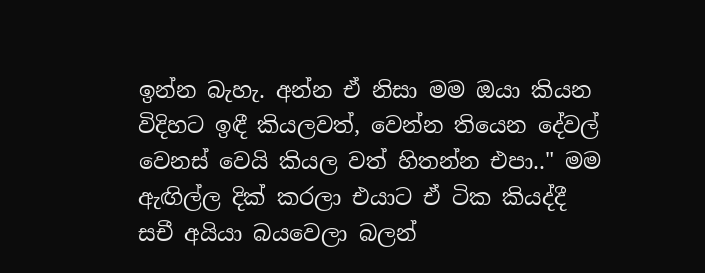ඉන්න බැහැ. අන්න ඒ නිසා මම ඔයා කියන විදිහට ඉඳී කියලවත්, වෙන්න තියෙන දේවල් වෙනස් වෙයි කියල වත් හිතන්න එපා.." මම ඇඟිල්ල දික් කරලා එයාට ඒ ටික කියද්දී සචී අයියා බයවෙලා බලන්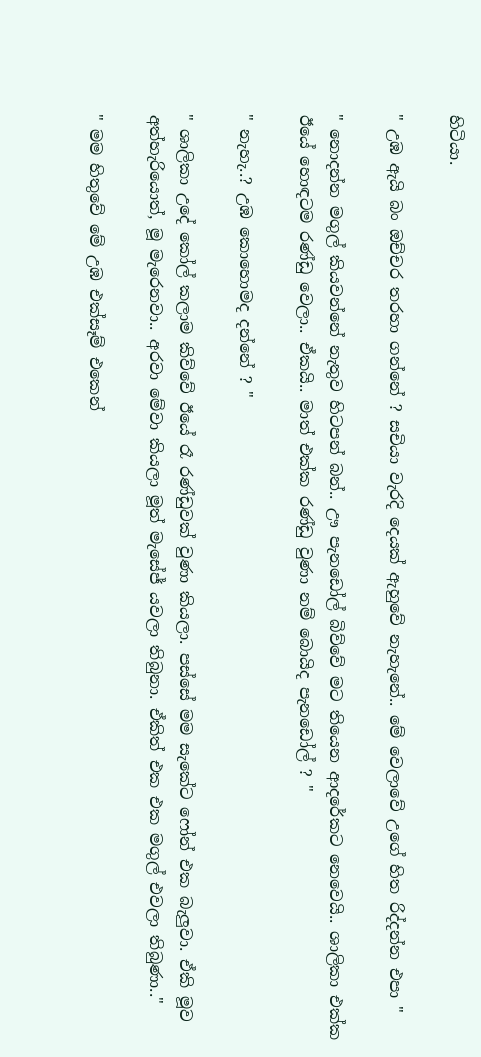හිටියා.

" උඹ ඇයි බං ඔච්චර තරහා ගන්නේ ? සචියා වැරදි දෙයක් ඇහුවේ නැහැනේ.. මේ වෙලාවේ උගේ හිත රිද්දන්න එපා "

" නොදන්න මගුල් කියවන්නේ නැතුව හිටපන් බන්.. ඌ පැනඩෝල් බිව්වේ මට තියෙන ආදරේකට නෙවෙයි.. ශාලිකා එක්ක ඊයේ හොඳටම රණ්ඩු වෙලා.. ඒකයි.. මාත් එක්ක රණ්ඩු වුණා නම් බොයිද පැනඩෝල් ? "

" නැහැ..? උඹ කොහොමද දන්නේ ? "

" ශාලිකා උදේ කෝල් කලාම කිව්වේ ඊයේ රෑ රණ්ඩුවක් වුණා කියලා. පස්සේ මම සැකේට ෆෝන් එක බැලුවා. ඒකි මූව අත්හැරියොත්, මූ මැරෙනවා.. අරවා මේවා කියලා මූත් මැසේජ් යවලා තිබුනා. ඒකිත් එක එක මගුල් එවලා තිබුණා.."

" මම හිතුවේ මේ උඹ එක්සෑම් එකෙන්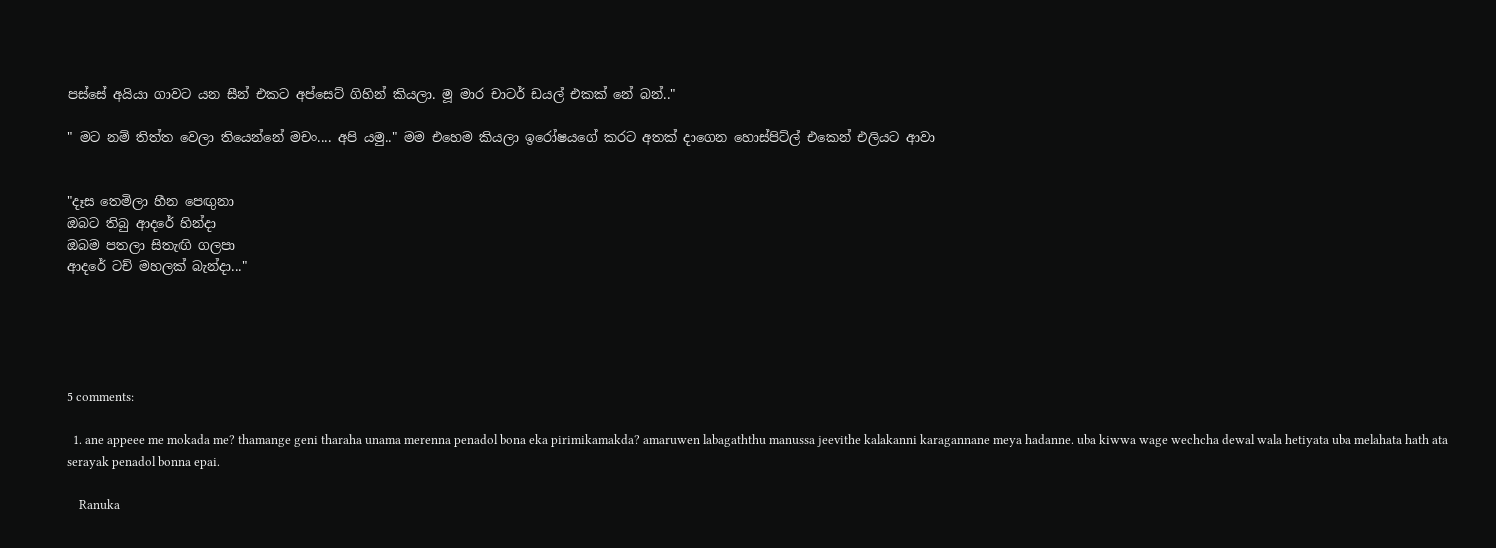පස්සේ අයියා ගාවට යන සීන් එකට අප්සෙට් ගිහින් කියලා. මූ මාර චාටර් ඩයල් එකක් නේ බන්.."

" මට නම් තිත්ත වෙලා තියෙන්නේ මචං.... අපි යමු.." මම එහෙම කියලා ඉරෝෂයගේ කරට අතක් දාගෙන හොස්පිට්ල් එකෙන් එලියට ආවා


"දෑස තෙමිලා හීන පෙඟුනා
ඔබට තිබු ආදරේ හින්දා
ඔබම පතලා සිතැඟි ගලපා
ආදරේ ටච් මහලක් බැන්දා..."





5 comments:

  1. ane appeee me mokada me? thamange geni tharaha unama merenna penadol bona eka pirimikamakda? amaruwen labagaththu manussa jeevithe kalakanni karagannane meya hadanne. uba kiwwa wage wechcha dewal wala hetiyata uba melahata hath ata serayak penadol bonna epai.

    Ranuka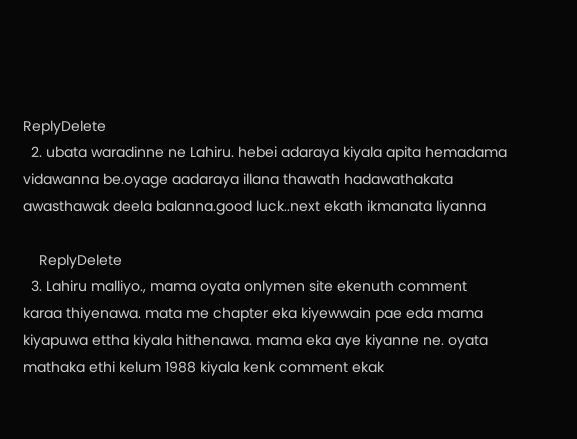ReplyDelete
  2. ubata waradinne ne Lahiru. hebei adaraya kiyala apita hemadama vidawanna be.oyage aadaraya illana thawath hadawathakata awasthawak deela balanna.good luck..next ekath ikmanata liyanna

    ReplyDelete
  3. Lahiru malliyo., mama oyata onlymen site ekenuth comment karaa thiyenawa. mata me chapter eka kiyewwain pae eda mama kiyapuwa ettha kiyala hithenawa. mama eka aye kiyanne ne. oyata mathaka ethi kelum 1988 kiyala kenk comment ekak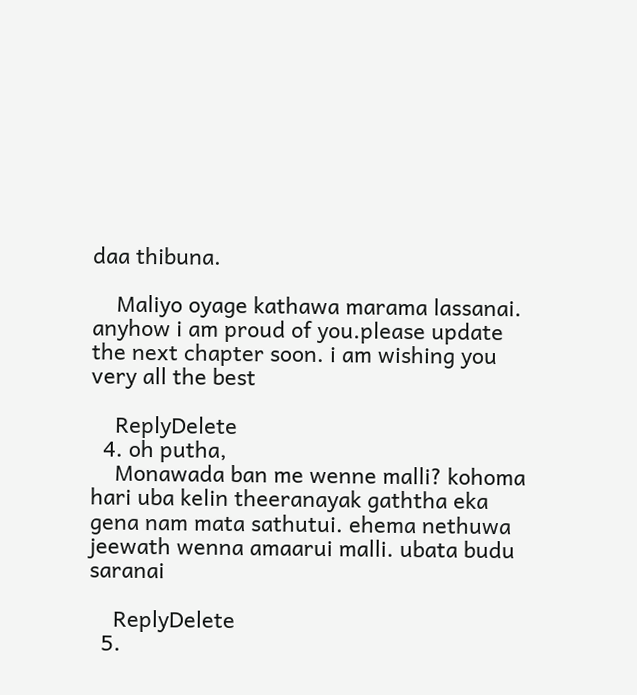daa thibuna.

    Maliyo oyage kathawa marama lassanai. anyhow i am proud of you.please update the next chapter soon. i am wishing you very all the best

    ReplyDelete
  4. oh putha,
    Monawada ban me wenne malli? kohoma hari uba kelin theeranayak gaththa eka gena nam mata sathutui. ehema nethuwa jeewath wenna amaarui malli. ubata budu saranai

    ReplyDelete
  5.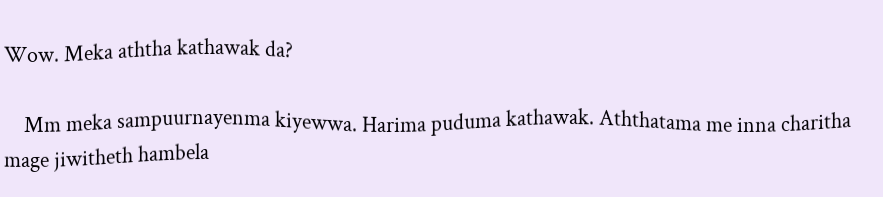Wow. Meka aththa kathawak da?

    Mm meka sampuurnayenma kiyewwa. Harima puduma kathawak. Aththatama me inna charitha mage jiwitheth hambela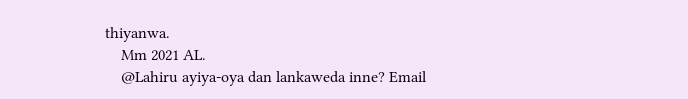thiyanwa.
    Mm 2021 AL.
    @Lahiru ayiya-oya dan lankaweda inne? Email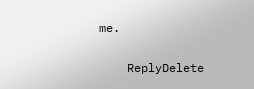me.

    ReplyDelete